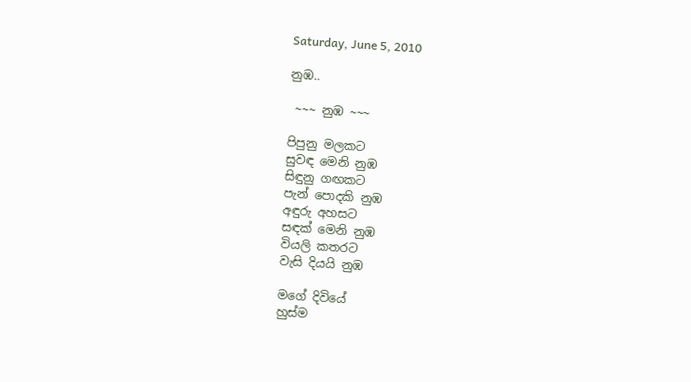Saturday, June 5, 2010

නුඹ..

 ~~~ නුඹ ~~~

පිපුනු මලකට
සුවඳ මෙනි නුඹ
සිඳුනු ගඟකට
පැන් පොදකි නුඹ
අඳුරු අහසට
සඳක් මෙනි නුඹ
වියලි කතරට
වැසි දියයි නුඹ

මගේ දිවියේ
හුස්ම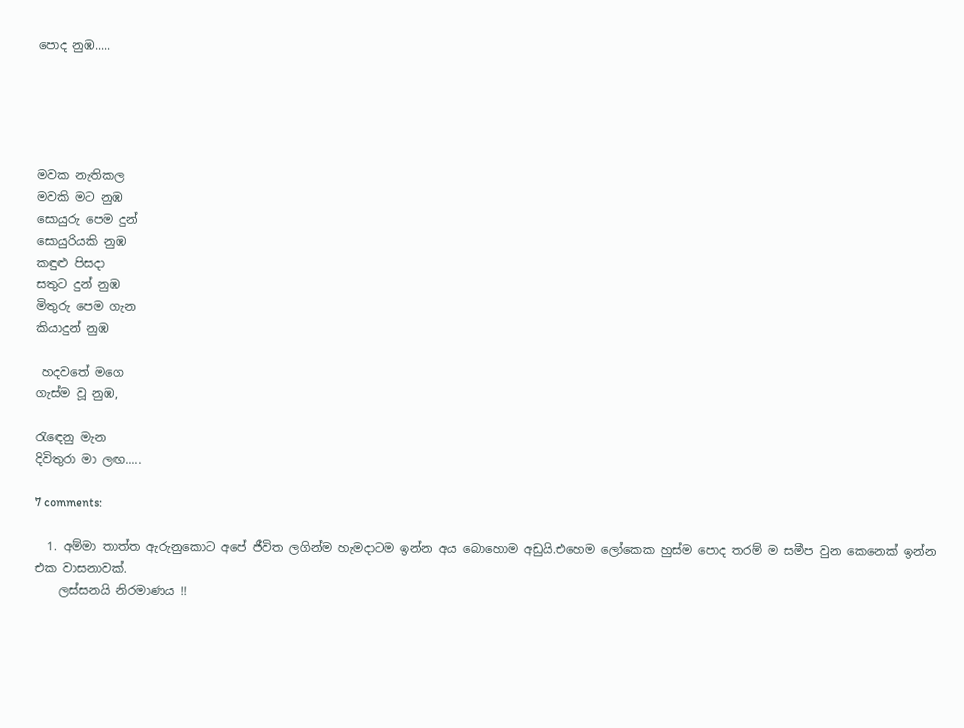පොද නුඹ.....





මවක නැතිකල
මවකි මට නුඹ
සොයුරු පෙම දුන්
සොයුරියකි නුඹ
කඳුළු පිසදා
සතුට දුන් නුඹ
මිතුරු පෙම ගැන
කියාදුන් නුඹ

 හදවතේ මගෙ
ගැස්ම වූ නුඹ,

රැඳෙනු මැන
දිවිතුරා මා ලඟ.....

7 comments:

  1. අම්මා තාත්ත ඇරුනුකොට අපේ ජීවිත ලගින්ම හැමදාටම ඉන්න අය බොහොම අඩුයි.එහෙම ලෝකෙක හුස්ම පොද තරම් ම සමීප වුන කෙනෙක් ඉන්න එක වාසනාවක්.
    ලස්සනයි නිරමාණය !!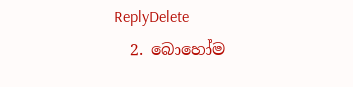ReplyDelete
  2. බොහෝම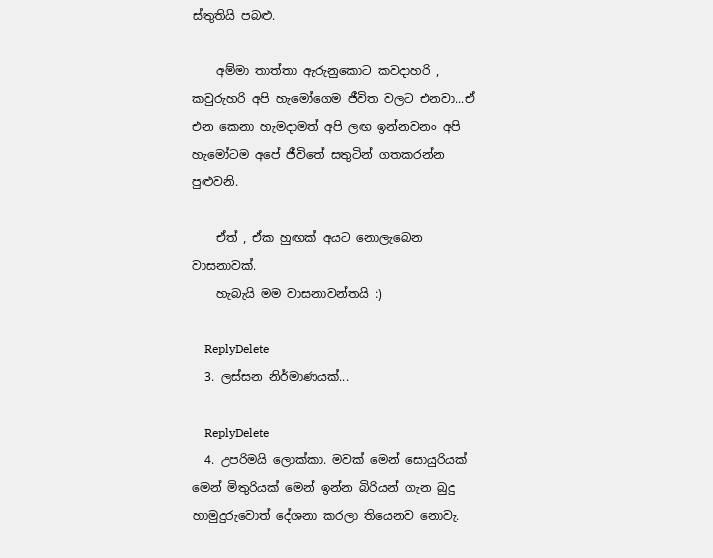ස්තුතියි පබළු.

    අම්මා තාත්තා ඇරුනුකොට කවදාහරි , කවුරුහරි අපි හැමෝගෙම ජීවිත වලට එනවා...ඒ එන කෙනා හැමදාමත් අපි ලඟ ඉන්නවනං අපි හැමෝටම අපේ ජීවිතේ සතුටින් ගතකරන්න පුළුවනි.

    ඒත් , ඒක හුඟක් අයට නොලැබෙන වාසනාවක්.
    හැබැයි මම වාසනාවන්තයි :)

    ReplyDelete
  3. ලස්සන නිර්මාණයක්...

    ReplyDelete
  4. උපරිමයි ලොක්කා. මවක් මෙන් සොයුරියක් මෙන් මිතුරියක් මෙන් ඉන්න බිරියන් ගැන බුදු හාමුදුරුවොත් දේශනා කරලා තියෙනව නොවැ.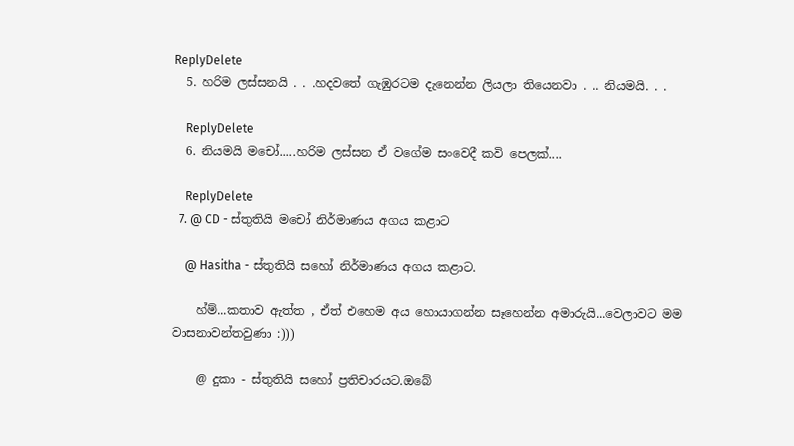ReplyDelete
  5. හරිම ලස්සනයි . . .හදවතේ ගැඹුරටම දැනෙන්න ලියලා තියෙනවා . .. නියමයි. . .

    ReplyDelete
  6. නියමයි මචෝ.....හරිම ලස්සන ඒ වගේම සංවෙදී කවි පෙලක්....

    ReplyDelete
  7. @ CD - ස්තුතියි මචෝ නිර්මාණය අගය කළාට

    @ Hasitha - ස්තුතියි සහෝ නිර්මාණය අගය කළාට.

    හ්ම්...කතාව ඇත්ත , ඒත් එහෙම අය හොයාගන්න සෑහෙන්න අමාරුයි...වෙලාවට මම වාසනාවන්තවුණා :)))

    @ දුකා - ස්තුතියි සහෝ ප්‍රතිචාරයට.ඔබේ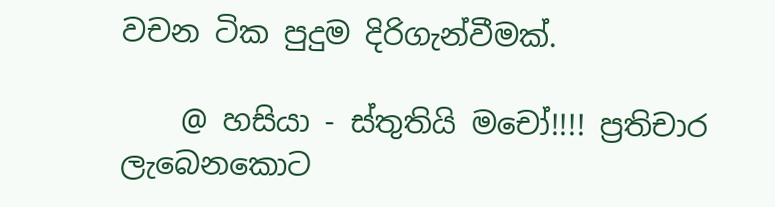වචන ටික පුදුම දිරිගැන්වීමක්.

    @ හසියා - ස්තුතියි මචෝ!!!! ප්‍රතිචාර ලැබෙනකොට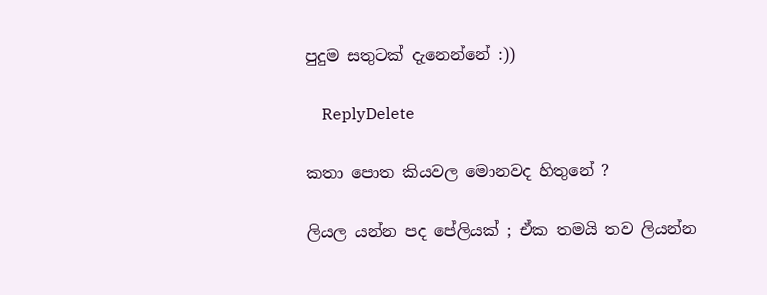පුදුම සතුටක් දැනෙන්නේ :))

    ReplyDelete

කතා පොත කියවල මොනවද හිතුනේ ?

ලියල යන්න පද පේලියක් ; ඒක තමයි තව ලියන්න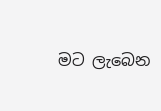මට ලැබෙන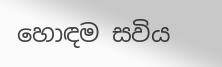හොඳම සවිය